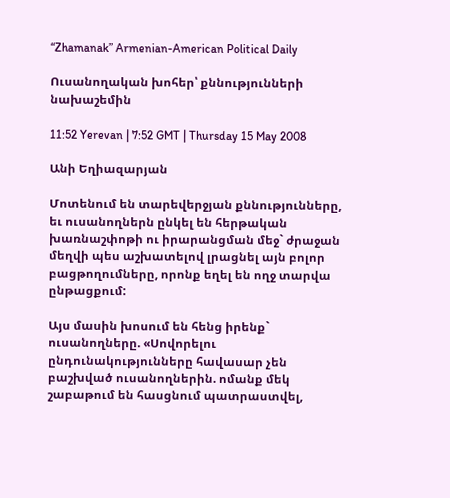“Zhamanak” Armenian-American Political Daily

Ուսանողական խոհեր՝ քննությունների նախաշեմին

11:52 Yerevan | 7:52 GMT | Thursday 15 May 2008

Անի Եղիազարյան

Մոտենում են տարեվերջյան քննությունները, եւ ուսանողներն ընկել են հերթական խառնաշփոթի ու իրարանցման մեջ` ժրաջան մեղվի պես աշխատելով լրացնել այն բոլոր բացթողումները, որոնք եղել են ողջ տարվա ընթացքում:

Այս մասին խոսում են հենց իրենք` ուսանողները. «Սովորելու ընդունակությունները հավասար չեն բաշխված ուսանողներին. ոմանք մեկ շաբաթում են հասցնում պատրաստվել,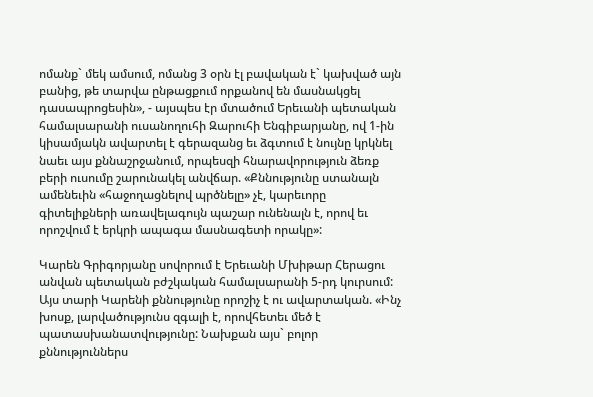ոմանք` մեկ ամսում, ոմանց 3 օրն էլ բավական է` կախված այն բանից, թե տարվա ընթացքում որքանով են մասնակցել դասապրոցեսին», - այսպես էր մտածում Երեւանի պետական համալսարանի ուսանողուհի Զարուհի Ենգիբարյանը, ով 1-ին կիսամյակն ավարտել է գերազանց եւ ձգտում է նույնը կրկնել նաեւ այս քննաշրջանում, որպեսզի հնարավորություն ձեռք բերի ուսումը շարունակել անվճար. «Քննությունը ստանալն ամենեւին «հաջողացնելով պրծնելը» չէ, կարեւորը գիտելիքների առավելագույն պաշար ունենալն է, որով եւ որոշվում է երկրի ապագա մասնագետի որակը»:

Կարեն Գրիգորյանը սովորում է Երեւանի Մխիթար Հերացու անվան պետական բժշկական համալսարանի 5-րդ կուրսում: Այս տարի Կարենի քննությունը որոշիչ է ու ավարտական. «Ինչ խոսք, լարվածությունս զգալի է, որովհետեւ մեծ է պատասխանատվությունը: Նախքան այս` բոլոր քննություններս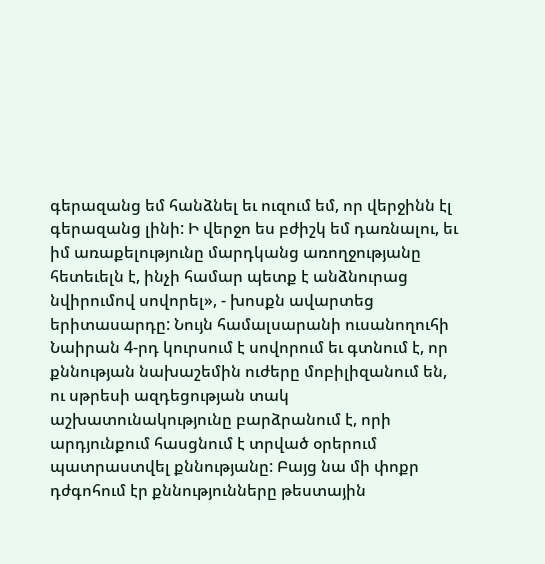գերազանց եմ հանձնել եւ ուզում եմ, որ վերջինն էլ գերազանց լինի: Ի վերջո ես բժիշկ եմ դառնալու, եւ իմ առաքելությունը մարդկանց առողջությանը հետեւելն է, ինչի համար պետք է անձնուրաց նվիրումով սովորել», - խոսքն ավարտեց երիտասարդը: Նույն համալսարանի ուսանողուհի Նաիրան 4-րդ կուրսում է սովորում եւ գտնում է, որ քննության նախաշեմին ուժերը մոբիլիզանում են, ու սթրեսի ազդեցության տակ աշխատունակությունը բարձրանում է, որի արդյունքում հասցնում է տրված օրերում պատրաստվել քննությանը: Բայց նա մի փոքր դժգոհում էր քննությունները թեստային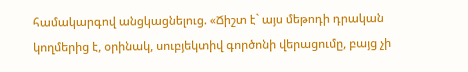համակարգով անցկացնելուց. «Ճիշտ է` այս մեթոդի դրական կողմերից է, օրինակ, սուբյեկտիվ գործոնի վերացումը, բայց չի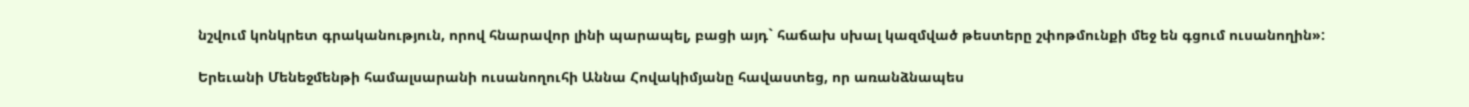նշվում կոնկրետ գրականություն, որով հնարավոր լինի պարապել, բացի այդ` հաճախ սխալ կազմված թեստերը շփոթմունքի մեջ են գցում ուսանողին»:

Երեւանի Մենեջմենթի համալսարանի ուսանողուհի Աննա Հովակիմյանը հավաստեց, որ առանձնապես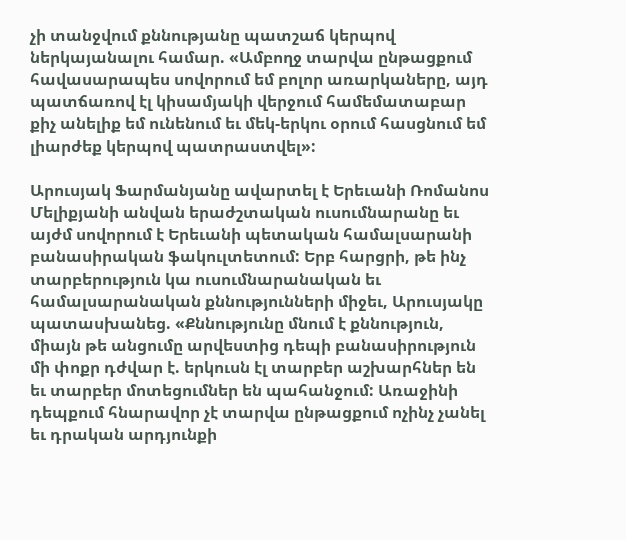չի տանջվում քննությանը պատշաճ կերպով ներկայանալու համար. «Ամբողջ տարվա ընթացքում հավասարապես սովորում եմ բոլոր առարկաները, այդ պատճառով էլ կիսամյակի վերջում համեմատաբար քիչ անելիք եմ ունենում եւ մեկ-երկու օրում հասցնում եմ լիարժեք կերպով պատրաստվել»:

Արուսյակ Ֆարմանյանը ավարտել է Երեւանի Ռոմանոս Մելիքյանի անվան երաժշտական ուսումնարանը եւ այժմ սովորում է Երեւանի պետական համալսարանի բանասիրական ֆակուլտետում: Երբ հարցրի, թե ինչ տարբերություն կա ուսումնարանական եւ համալսարանական քննությունների միջեւ, Արուսյակը պատասխանեց. «Քննությունը մնում է քննություն, միայն թե անցումը արվեստից դեպի բանասիրություն մի փոքր դժվար է. երկուսն էլ տարբեր աշխարհներ են եւ տարբեր մոտեցումներ են պահանջում: Առաջինի դեպքում հնարավոր չէ տարվա ընթացքում ոչինչ չանել եւ դրական արդյունքի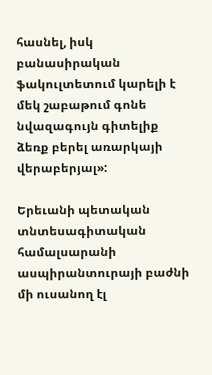հասնել, իսկ բանասիրական ֆակուլտետում կարելի է մեկ շաբաթում գոնե նվազագույն գիտելիք ձեռք բերել առարկայի վերաբերյալ»:

Երեւանի պետական տնտեսագիտական համալսարանի ասպիրանտուրայի բաժնի մի ուսանող էլ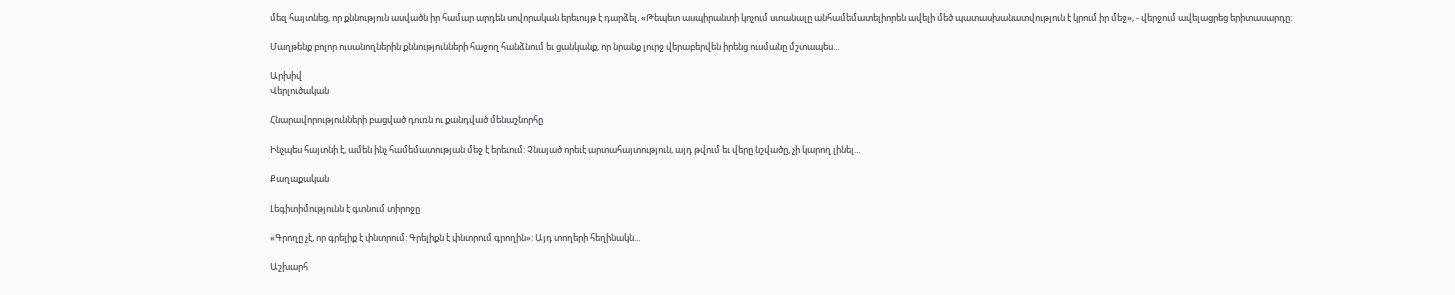մեզ հայտնեց, որ քննություն ասվածն իր համար արդեն սովորական երեւույթ է դարձել. «Թեպետ ասպիրանտի կոչում ստանալը անհամեմատելիորեն ավելի մեծ պատասխանատվություն է կրում իր մեջ», - վերջում ավելացրեց երիտասարդը:

Մաղթենք բոլոր ուսանողներին քննությունների հաջող հանձնում եւ ցանկանք, որ նրանք լուրջ վերաբերվեն իրենց ուսմանը մշտապես...

Արխիվ
Վերլուծական

Հնարավորությունների բացված դուռն ու քանդված մենաշնորհը

Ինչպես հայտնի է, ամեն ինչ համեմատության մեջ է երեւում: Չնայած որեւէ արտահայտություն, այդ թվում եւ վերը նշվածը, չի կարող լինել...

Քաղաքական

Լեգիտիմությունն է գտնում տիրոջը

«Գրողը չէ, որ գրելիք է փնտրում: Գրելիքն է փնտրում գրողին»: Այդ տողերի հեղինակն...

Աշխարհ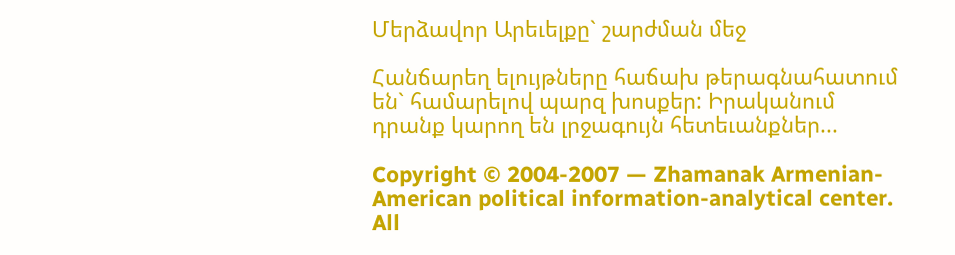Մերձավոր Արեւելքը` շարժման մեջ

Հանճարեղ ելույթները հաճախ թերագնահատում են` համարելով պարզ խոսքեր: Իրականում դրանք կարող են լրջագույն հետեւանքներ...

Copyright © 2004-2007 — Zhamanak Armenian-American political information-analytical center. All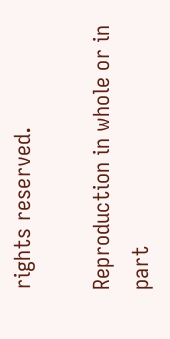rights reserved.

Reproduction in whole or in part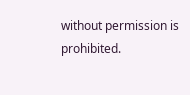without permission is prohibited.